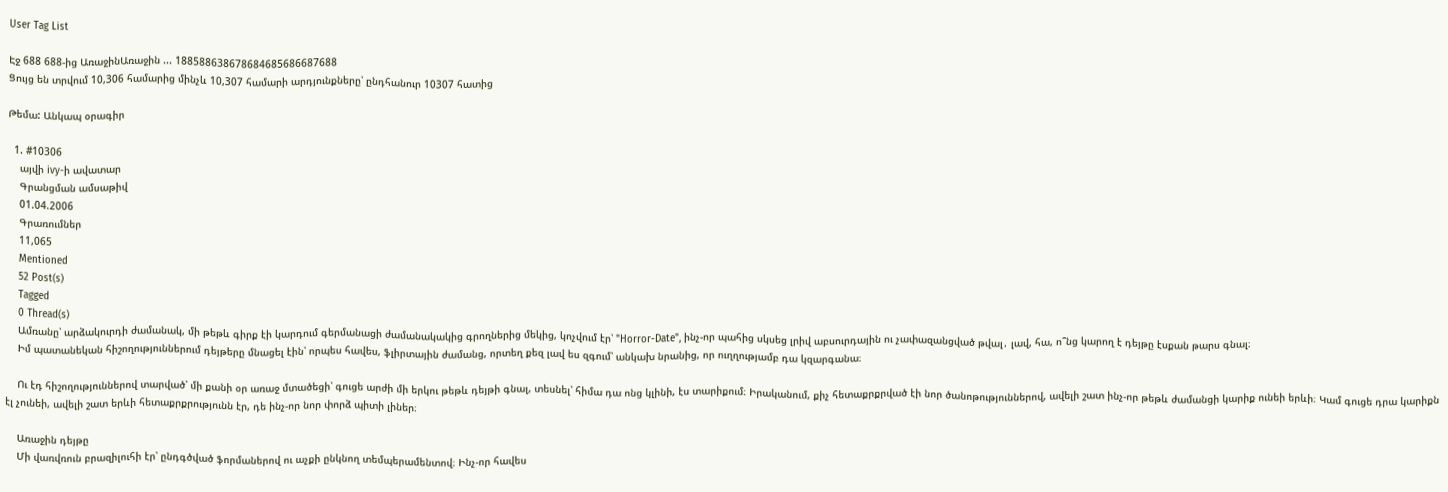User Tag List

Էջ 688 688-ից ԱռաջինԱռաջին ... 188588638678684685686687688
Ցույց են տրվում 10,306 համարից մինչև 10,307 համարի արդյունքները՝ ընդհանուր 10307 հատից

Թեմա: Անկապ օրագիր

  1. #10306
    այվի ivy-ի ավատար
    Գրանցման ամսաթիվ
    01.04.2006
    Գրառումներ
    11,065
    Mentioned
    52 Post(s)
    Tagged
    0 Thread(s)
    Ամռանը՝ արձակուրդի ժամանակ, մի թեթև գիրք էի կարդում գերմանացի ժամանակակից գրողներից մեկից, կոչվում էր՝ "Horror-Date", ինչ-որ պահից սկսեց լրիվ աբսուրդային ու չափազանցված թվալ․ լավ, հա, ո՞նց կարող է դեյթը էսքան թարս գնալ։
    Իմ պատանեկան հիշողություններում դեյթերը մնացել էին՝ որպես հավես, ֆլիրտային ժամանց, որտեղ քեզ լավ ես զգում՝ անկախ նրանից, որ ուղղությամբ դա կզարգանա։

    Ու էդ հիշողություններով տարված՝ մի քանի օր առաջ մտածեցի՝ գուցե արժի մի երկու թեթև դեյթի գնալ, տեսնել՝ հիմա դա ոնց կլինի, էս տարիքում։ Իրականում, քիչ հետաքրքրված էի նոր ծանոթություններով, ավելի շատ ինչ-որ թեթև ժամանցի կարիք ունեի երևի։ Կամ գուցե դրա կարիքն էլ չունեի, ավելի շատ երևի հետաքրքրությունն էր, դե ինչ-որ նոր փորձ պիտի լիներ։

    Առաջին դեյթը
    Մի վառվռուն բրազիլուհի էր՝ ընդգծված ֆորմաներով ու աչքի ընկնող տեմպերամենտով։ Ինչ-որ հավես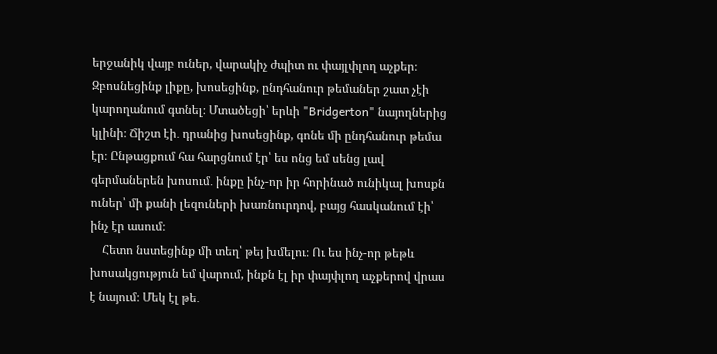երջանիկ վայբ ուներ, վարակիչ ժպիտ ու փայլփլող աչքեր։ Զբոսնեցինք լիքը, խոսեցինք, ընդհանուր թեմաներ շատ չէի կարողանում գտնել։ Մտածեցի՝ երևի "Bridgerton" նայողներից կլինի։ Ճիշտ էի․ դրանից խոսեցինք, գոնե մի ընդհանուր թեմա էր։ Ընթացքում հա հարցնում էր՝ ես ոնց եմ սենց լավ գերմաներեն խոսում․ ինքը ինչ-որ իր հորինած ունիկալ խոսքն ուներ՝ մի քանի լեզուների խառնուրդով, բայց հասկանում էի՝ ինչ էր ասում։
    Հետո նստեցինք մի տեղ՝ թեյ խմելու։ Ու ես ինչ-որ թեթև խոսակցություն եմ վարում, ինքն էլ իր փայփլող աչքերով վրաս է նայում։ Մեկ էլ թե․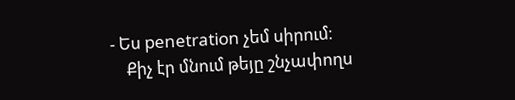- Ես penetration չեմ սիրում։
    Քիչ էր մնում թեյը շնչափողս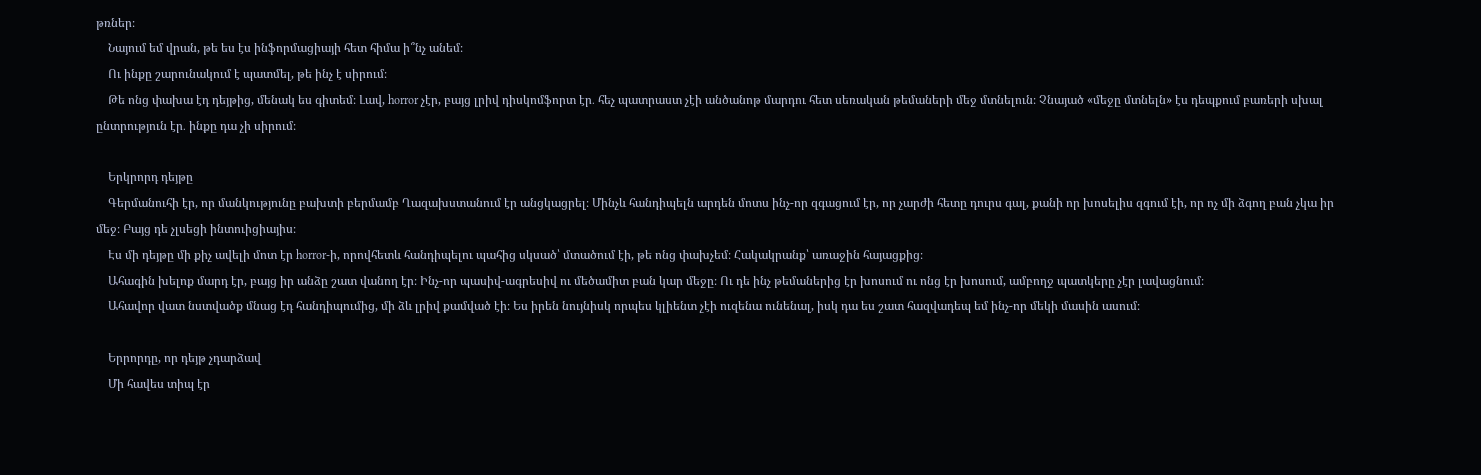թռներ։
    Նայում եմ վրան, թե ես էս ինֆորմացիայի հետ հիմա ի՞նչ անեմ։
    Ու ինքը շարունակում է պատմել, թե ինչ է սիրում։
    Թե ոնց փախա էդ դեյթից, մենակ ես գիտեմ։ Լավ, horror չէր, բայց լրիվ դիսկոմֆորտ էր․ հեչ պատրաստ չէի անծանոթ մարդու հետ սեռական թեմաների մեջ մտնելուն։ Չնայած «մեջը մտնելն» էս դեպքում բառերի սխալ ընտրություն էր․ ինքը դա չի սիրում։

    Երկրորդ դեյթը
    Գերմանուհի էր, որ մանկությունը բախտի բերմամբ Ղազախստանում էր անցկացրել։ Մինչև հանդիպելն արդեն մոտս ինչ-որ զգացում էր, որ չարժի հետը դուրս գալ, քանի որ խոսելիս զգում էի, որ ոչ մի ձգող բան չկա իր մեջ։ Բայց դե չլսեցի ինտուիցիայիս։
    Էս մի դեյթը մի քիչ ավելի մոտ էր horror-ի, որովհետև հանդիպելու պահից սկսած՝ մտածում էի, թե ոնց փախչեմ։ Հակակրանք՝ առաջին հայացքից։
    Ահագին խելոք մարդ էր, բայց իր անձը շատ վանող էր։ Ինչ-որ պասիվ-ագրեսիվ ու մեծամիտ բան կար մեջը։ Ու դե ինչ թեմաներից էր խոսում ու ոնց էր խոսում, ամբողջ պատկերը չէր լավացնում։
    Ահավոր վատ նստվածք մնաց էդ հանդիպումից, մի ձև լրիվ քամված էի։ Ես իրեն նույնիսկ որպես կլիենտ չէի ուզենա ունենալ, իսկ դա ես շատ հազվադեպ եմ ինչ-որ մեկի մասին ասում։

    Երրորդը, որ դեյթ չդարձավ
    Մի հավես տիպ էր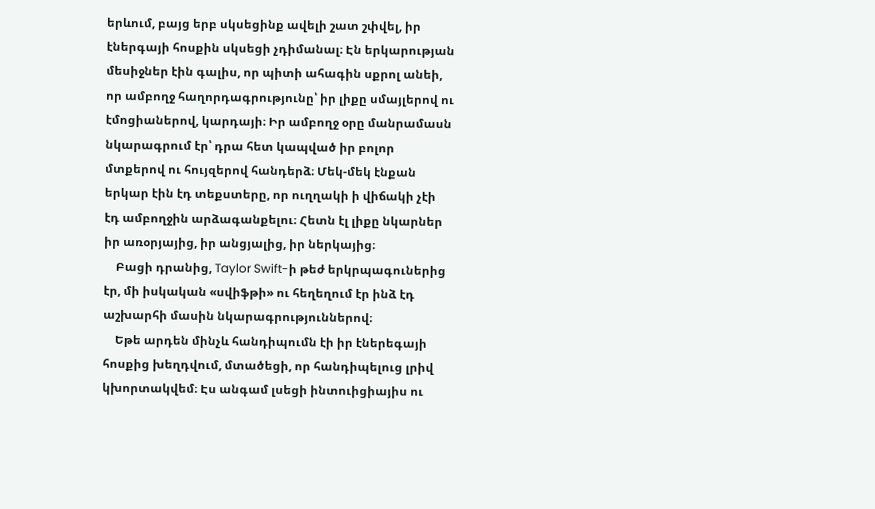երևում, բայց երբ սկսեցինք ավելի շատ շփվել, իր էներգայի հոսքին սկսեցի չդիմանալ։ Էն երկարության մեսիջներ էին գալիս, որ պիտի ահագին սքրոլ անեի, որ ամբողջ հաղորդագրությունը՝ իր լիքը սմայլերով ու էմոցիաներով, կարդայի։ Իր ամբողջ օրը մանրամասն նկարագրում էր՝ դրա հետ կապված իր բոլոր մտքերով ու հույզերով հանդերձ։ Մեկ-մեկ էնքան երկար էին էդ տեքստերը, որ ուղղակի ի վիճակի չէի էդ ամբողջին արձագանքելու։ Հետն էլ լիքը նկարներ իր առօրյայից, իր անցյալից, իր ներկայից։
    Բացի դրանից, Taylor Swift-ի թեժ երկրպագուներից էր, մի իսկական «սվիֆթի» ու հեղեղում էր ինձ էդ աշխարհի մասին նկարագրություններով։
    Եթե արդեն մինչև հանդիպումն էի իր էներեգայի հոսքից խեղդվում, մտածեցի, որ հանդիպելուց լրիվ կխորտակվեմ։ Էս անգամ լսեցի ինտուիցիայիս ու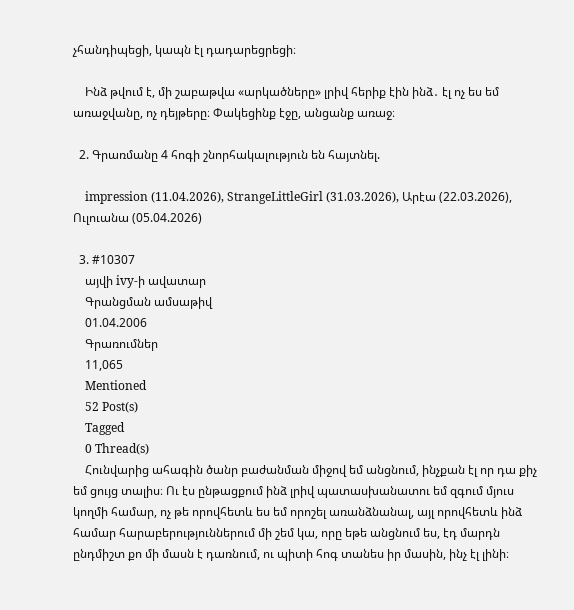չհանդիպեցի, կապն էլ դադարեցրեցի։

    Ինձ թվում է, մի շաբաթվա «արկածները» լրիվ հերիք էին ինձ․ էլ ոչ ես եմ առաջվանը, ոչ դեյթերը։ Փակեցինք էջը, անցանք առաջ։

  2. Գրառմանը 4 հոգի շնորհակալություն են հայտնել.

    impression (11.04.2026), StrangeLittleGirl (31.03.2026), Արէա (22.03.2026), Ուլուանա (05.04.2026)

  3. #10307
    այվի ivy-ի ավատար
    Գրանցման ամսաթիվ
    01.04.2006
    Գրառումներ
    11,065
    Mentioned
    52 Post(s)
    Tagged
    0 Thread(s)
    Հունվարից ահագին ծանր բաժանման միջով եմ անցնում, ինչքան էլ որ դա քիչ եմ ցույց տալիս։ Ու էս ընթացքում ինձ լրիվ պատասխանատու եմ զգում մյուս կողմի համար, ոչ թե որովհետև ես եմ որոշել առանձնանալ, այլ որովհետև ինձ համար հարաբերություններում մի շեմ կա, որը եթե անցնում ես, էդ մարդն ընդմիշտ քո մի մասն է դառնում, ու պիտի հոգ տանես իր մասին, ինչ էլ լինի։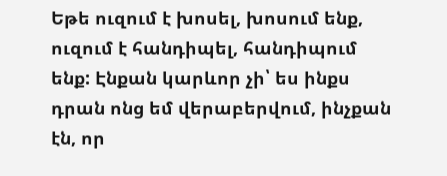Եթե ուզում է խոսել, խոսում ենք, ուզում է հանդիպել, հանդիպում ենք: Էնքան կարևոր չի՝ ես ինքս դրան ոնց եմ վերաբերվում, ինչքան էն, որ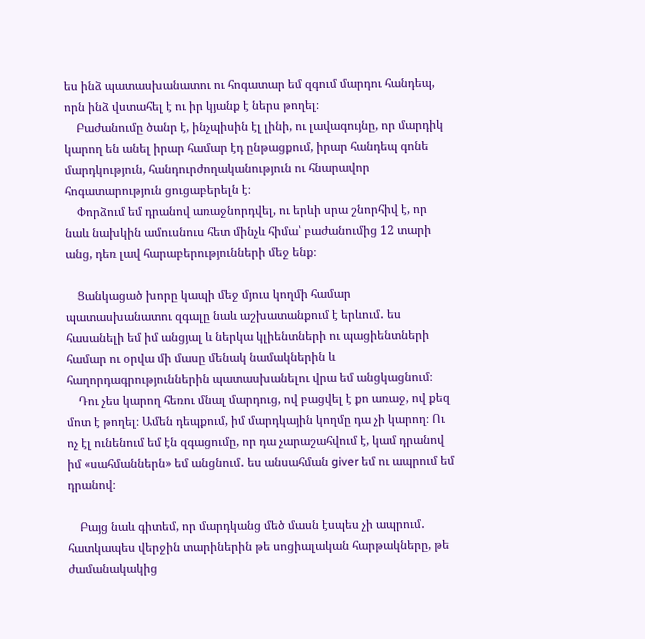ես ինձ պատասխանատու ու հոգատար եմ զգում մարդու հանդեպ, որն ինձ վստահել է ու իր կյանք է ներս թողել։
    Բաժանումը ծանր է, ինչպիսին էլ լինի, ու լավագույնը, որ մարդիկ կարող են անել իրար համար էդ ընթացքում, իրար հանդեպ գոնե մարդկություն, հանդուրժողականություն ու հնարավոր հոգատարություն ցուցաբերելն է։
    Փորձում եմ դրանով առաջնորդվել, ու երևի սրա շնորհիվ է, որ նաև նախկին ամուսնուս հետ մինչև հիմա՝ բաժանումից 12 տարի անց, դեռ լավ հարաբերությունների մեջ ենք։

    Ցանկացած խորը կապի մեջ մյուս կողմի համար պատասխանատու զգալը նաև աշխատանքում է երևում․ ես հասանելի եմ իմ անցյալ և ներկա կլիենտների ու պացիենտների համար ու օրվա մի մասը մենակ նամակներին և հաղորդագրություններին պատասխանելու վրա եմ անցկացնում։
    Դու չես կարող հեռու մնալ մարդուց, ով բացվել է քո առաջ, ով քեզ մոտ է թողել։ Ամեն դեպքում, իմ մարդկային կողմը դա չի կարող։ Ու ոչ էլ ունենում եմ էն զգացումը, որ դա չարաշահվում է, կամ դրանով իմ «սահմաններն» եմ անցնում․ ես անսահման giver եմ ու ապրում եմ դրանով։

    Բայց նաև գիտեմ, որ մարդկանց մեծ մասն էսպես չի ապրում․ հատկապես վերջին տարիներին թե սոցիալական հարթակները, թե ժամանակակից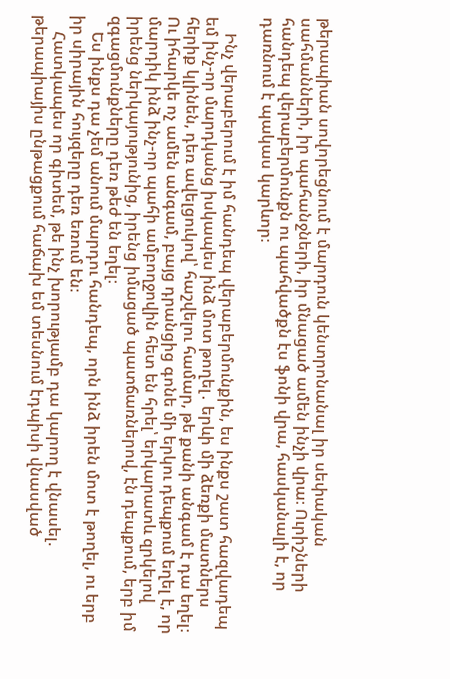թերապիան սովորեցնում է մարդուն կենտրոնանալ իր սեփական սահմանների, իր պահանջների, իր մնացած ամեն ինչի վրա։ Ուրիշների հանդեպ վերաբերմունքն ու պահվածքն էս ֆոնի վրա, հասկանալի է, որ դառնում է պակաս կարևոր։

    Ինչ վերաբերում է իմ հանդեպ վերաբերմունքին, ես ինքս շատ հազվադեպ եմ ինչ-որ մարդկանց իսկապես ինձ մոտ թողել․ երևի մի ձեռքի մատներս հերիք կլինեն, դեռ ավելցուկով՝ հաշվելու համար, թե քանի անգամ է դա եղել։ Ու իհարկե ոչ ամեն անգամ, բայց դրանցից գոնե մի երկու դեպքում եղել է, որ մարդիկ ինձ ինչ-որ պահի ամբողջովին հետ են հրել՝ երկարատև զրկելով իրենց ներկայությունից, իրենց իմացած պատճառներով, էն դեպքում, երբ իմ զգացմունքները դեռ թեժ են եղել։
    Ես ինքս դա չեմ անում մարդու հանդեպ, որն ինձ իրեն մոտ է թողել, ու երբ իր սիրային հույզերը դեռ եռում են։
    Հատկապես որ գիտեմ, թե ինչ խորությամբ դա կարող է վնասել. թերապիայիս ընթացքում հաճախ եմ տեսնում էդպիսի վնասված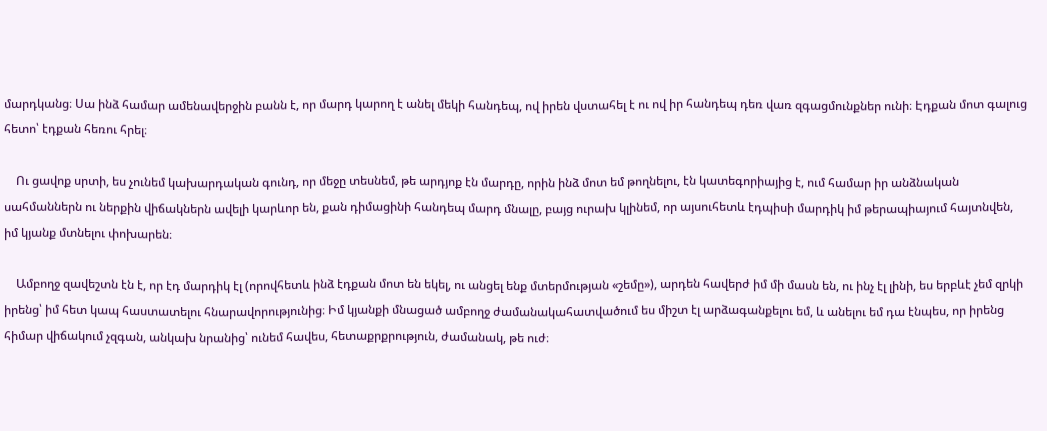մարդկանց։ Սա ինձ համար ամենավերջին բանն է, որ մարդ կարող է անել մեկի հանդեպ, ով իրեն վստահել է ու ով իր հանդեպ դեռ վառ զգացմունքներ ունի։ Էդքան մոտ գալուց հետո՝ էդքան հեռու հրել։

    Ու ցավոք սրտի, ես չունեմ կախարդական գունդ, որ մեջը տեսնեմ, թե արդյոք էն մարդը, որին ինձ մոտ եմ թողնելու, էն կատեգորիայից է, ում համար իր անձնական սահմաններն ու ներքին վիճակներն ավելի կարևոր են, քան դիմացինի հանդեպ մարդ մնալը, բայց ուրախ կլինեմ, որ այսուհետև էդպիսի մարդիկ իմ թերապիայում հայտնվեն, իմ կյանք մտնելու փոխարեն։

    Ամբողջ զավեշտն էն է, որ էդ մարդիկ էլ (որովհետև ինձ էդքան մոտ են եկել, ու անցել ենք մտերմության «շեմը»), արդեն հավերժ իմ մի մասն են, ու ինչ էլ լինի, ես երբևէ չեմ զրկի իրենց՝ իմ հետ կապ հաստատելու հնարավորությունից։ Իմ կյանքի մնացած ամբողջ ժամանակահատվածում ես միշտ էլ արձագանքելու եմ, և անելու եմ դա էնպես, որ իրենց հիմար վիճակում չզգան, անկախ նրանից՝ ունեմ հավես, հետաքրքրություն, ժամանակ, թե ուժ։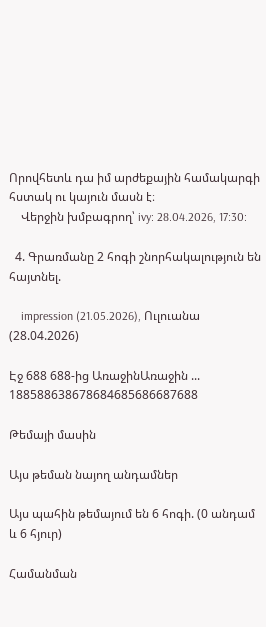Որովհետև դա իմ արժեքային համակարգի հստակ ու կայուն մասն է։
    Վերջին խմբագրող՝ ivy: 28.04.2026, 17:30:

  4. Գրառմանը 2 հոգի շնորհակալություն են հայտնել.

    impression (21.05.2026), Ուլուանա (28.04.2026)

Էջ 688 688-ից ԱռաջինԱռաջին ... 188588638678684685686687688

Թեմայի մասին

Այս թեման նայող անդամներ

Այս պահին թեմայում են 6 հոգի. (0 անդամ և 6 հյուր)

Համանման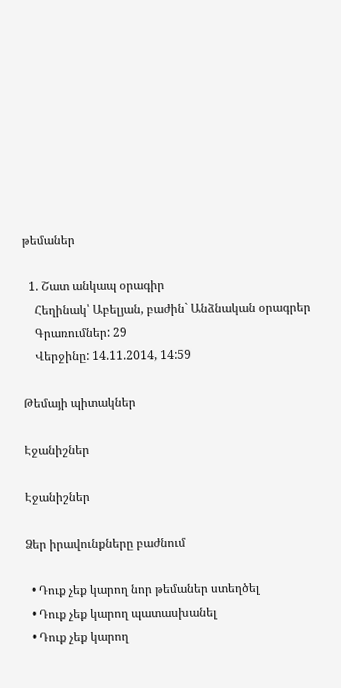թեմաներ

  1. Շատ անկապ օրագիր
    Հեղինակ՝ Աբելյան, բաժին` Անձնական օրագրեր
    Գրառումներ: 29
    Վերջինը: 14.11.2014, 14:59

Թեմայի պիտակներ

Էջանիշներ

Էջանիշներ

Ձեր իրավունքները բաժնում

  • Դուք չեք կարող նոր թեմաներ ստեղծել
  • Դուք չեք կարող պատասխանել
  • Դուք չեք կարող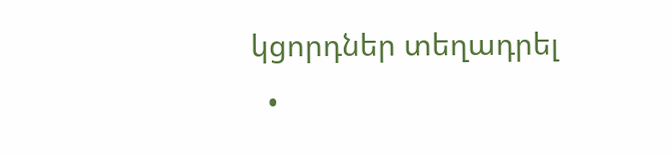կցորդներ տեղադրել
  •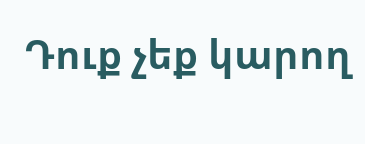Դուք չեք կարող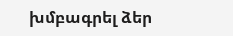խմբագրել ձեր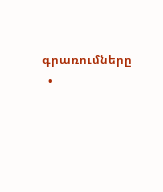գրառումները
  •